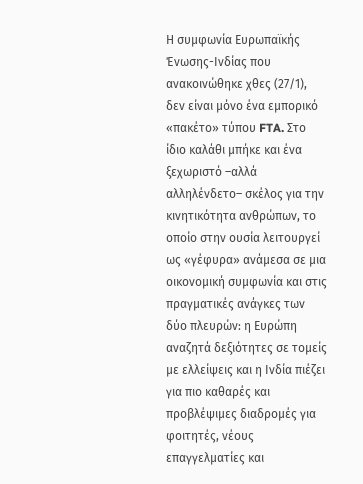Η συμφωνία Ευρωπαϊκής Ένωσης-Ινδίας που ανακοινώθηκε χθες (27/1), δεν είναι μόνο ένα εμπορικό «πακέτο» τύπου FTA. Στο ίδιο καλάθι μπήκε και ένα ξεχωριστό –αλλά αλληλένδετο– σκέλος για την κινητικότητα ανθρώπων, το οποίο στην ουσία λειτουργεί ως «γέφυρα» ανάμεσα σε μια οικονομική συμφωνία και στις πραγματικές ανάγκες των δύο πλευρών: η Ευρώπη αναζητά δεξιότητες σε τομείς με ελλείψεις και η Ινδία πιέζει για πιο καθαρές και προβλέψιμες διαδρομές για φοιτητές, νέους επαγγελματίες και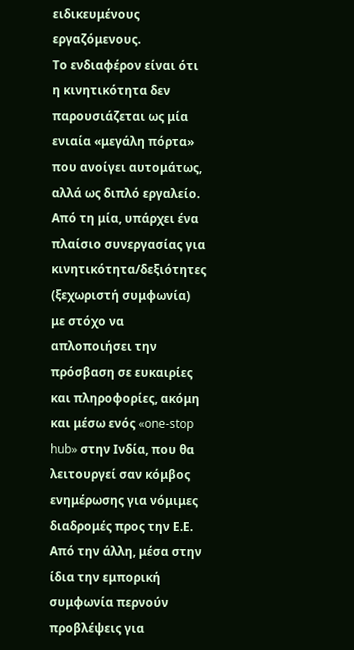ειδικευμένους εργαζόμενους.
Το ενδιαφέρον είναι ότι η κινητικότητα δεν παρουσιάζεται ως μία ενιαία «μεγάλη πόρτα» που ανοίγει αυτομάτως, αλλά ως διπλό εργαλείο. Από τη μία, υπάρχει ένα πλαίσιο συνεργασίας για κινητικότητα/δεξιότητες (ξεχωριστή συμφωνία) με στόχο να απλοποιήσει την πρόσβαση σε ευκαιρίες και πληροφορίες, ακόμη και μέσω ενός «one-stop hub» στην Ινδία, που θα λειτουργεί σαν κόμβος ενημέρωσης για νόμιμες διαδρομές προς την Ε.Ε.
Από την άλλη, μέσα στην ίδια την εμπορική συμφωνία περνούν προβλέψεις για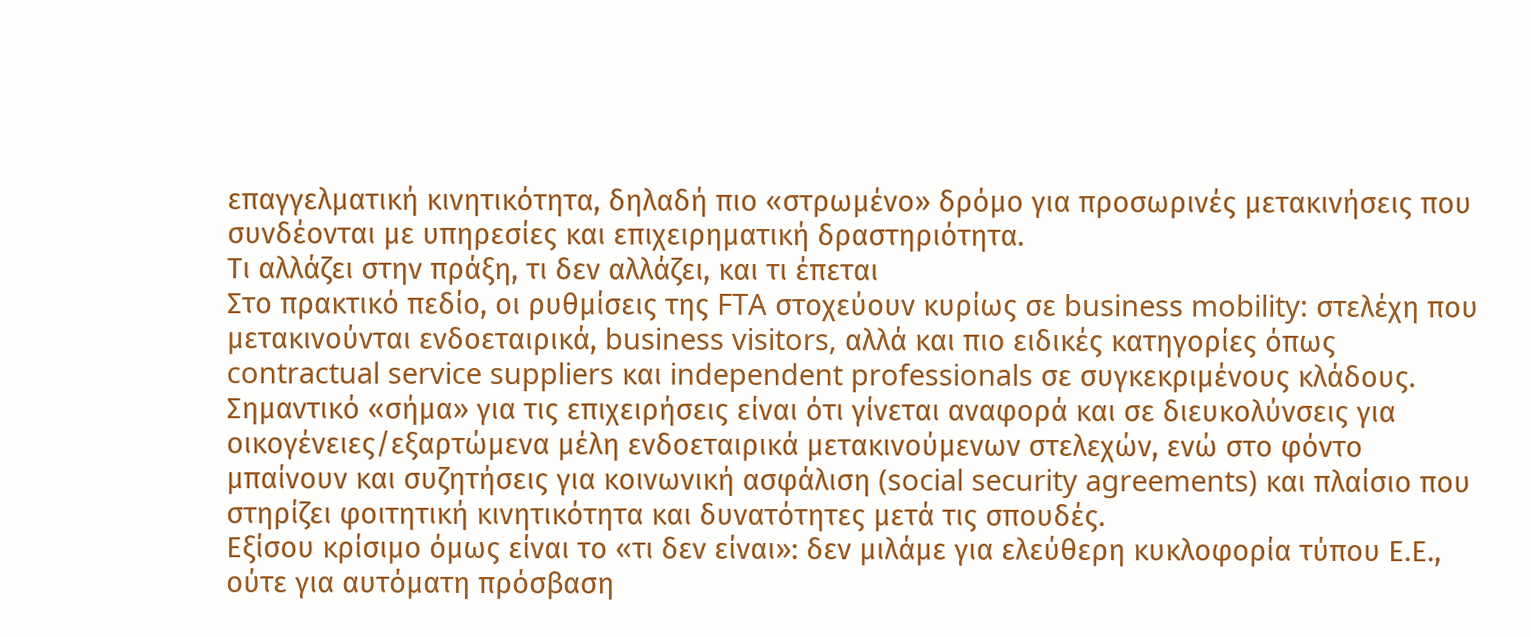επαγγελματική κινητικότητα, δηλαδή πιο «στρωμένο» δρόμο για προσωρινές μετακινήσεις που συνδέονται με υπηρεσίες και επιχειρηματική δραστηριότητα.
Τι αλλάζει στην πράξη, τι δεν αλλάζει, και τι έπεται
Στο πρακτικό πεδίο, οι ρυθμίσεις της FTA στοχεύουν κυρίως σε business mobility: στελέχη που μετακινούνται ενδοεταιρικά, business visitors, αλλά και πιο ειδικές κατηγορίες όπως contractual service suppliers και independent professionals σε συγκεκριμένους κλάδους.
Σημαντικό «σήμα» για τις επιχειρήσεις είναι ότι γίνεται αναφορά και σε διευκολύνσεις για οικογένειες/εξαρτώμενα μέλη ενδοεταιρικά μετακινούμενων στελεχών, ενώ στο φόντο μπαίνουν και συζητήσεις για κοινωνική ασφάλιση (social security agreements) και πλαίσιο που στηρίζει φοιτητική κινητικότητα και δυνατότητες μετά τις σπουδές.
Εξίσου κρίσιμο όμως είναι το «τι δεν είναι»: δεν μιλάμε για ελεύθερη κυκλοφορία τύπου Ε.Ε., ούτε για αυτόματη πρόσβαση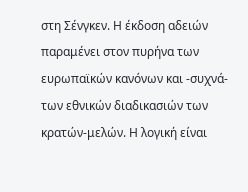στη Σένγκεν. Η έκδοση αδειών παραμένει στον πυρήνα των ευρωπαϊκών κανόνων και -συχνά- των εθνικών διαδικασιών των κρατών-μελών. Η λογική είναι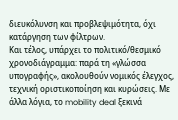διευκόλυνση και προβλεψιμότητα, όχι κατάργηση των φίλτρων.
Και τέλος, υπάρχει το πολιτικό/θεσμικό χρονοδιάγραμμα: παρά τη «γλώσσα υπογραφής», ακολουθούν νομικός έλεγχος, τεχνική οριστικοποίηση και κυρώσεις. Με άλλα λόγια, το mobility deal ξεκινά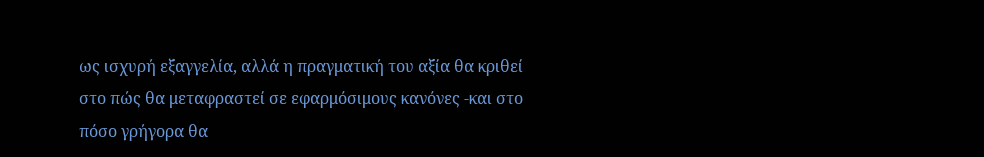ως ισχυρή εξαγγελία, αλλά η πραγματική του αξία θα κριθεί στο πώς θα μεταφραστεί σε εφαρμόσιμους κανόνες -και στο πόσο γρήγορα θα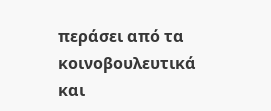περάσει από τα κοινοβουλευτικά και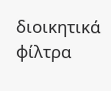διοικητικά φίλτρα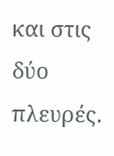και στις δύο πλευρές.